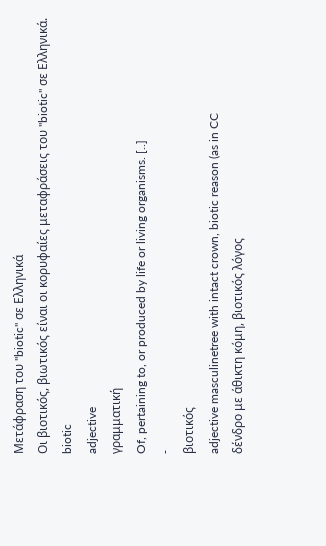Μετάφραση του "biotic" σε Ελληνικά
Οι βιοτικός, βιωτικός είναι οι κορυφαίες μεταφράσεις του "biotic" σε Ελληνικά.
biotic
adjective
γραμματική
Of, pertaining to, or produced by life or living organisms. [..]
-
βιοτικός
adjective masculinetree with intact crown, biotic reason (as in CC
δένδρο με άθικτη κόμη, βιοτικός λόγος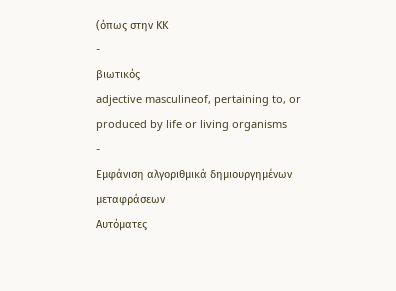(όπως στην ΚΚ
-
βιωτικός
adjective masculineof, pertaining to, or produced by life or living organisms
-
Εμφάνιση αλγοριθμικά δημιουργημένων μεταφράσεων
Αυτόματες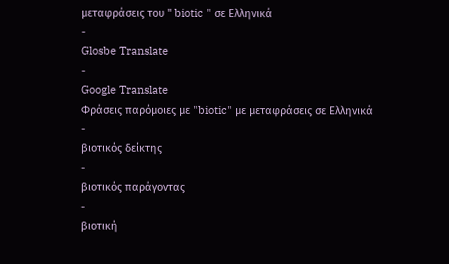μεταφράσεις του " biotic " σε Ελληνικά
-
Glosbe Translate
-
Google Translate
Φράσεις παρόμοιες με "biotic" με μεταφράσεις σε Ελληνικά
-
βιοτικός δείκτης
-
βιοτικός παράγοντας
-
βιοτική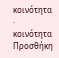κοινότητα · κοινότητα
Προσθήκη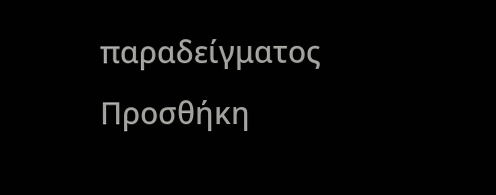παραδείγματος
Προσθήκη